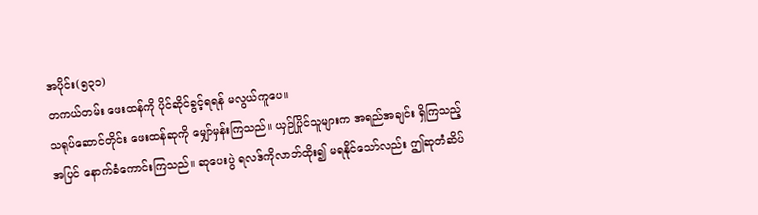အပိုင်း(၅၃၁)
တကယ်တမ်း ဖေးထန်ကို ပိုင်ဆိုင်ခွင့်ရရန် မလွယ်ကူပေ။
သရုပ်ဆောင်တိုင်း ဖေးထန်ဆုကို မျှော်မှန်းကြသည်။ ယှဉ်ပြိုင်သူများက အရည်အချင်း ရှိကြသည့် အပြင် နောက်ခံကောင်းကြသည်။ ဆုပေးပွဲ ရလဒ်ကိုလာဘ်ထိုး၍ မရနိုင်သော်လည်း ဤဆုတံဆိပ်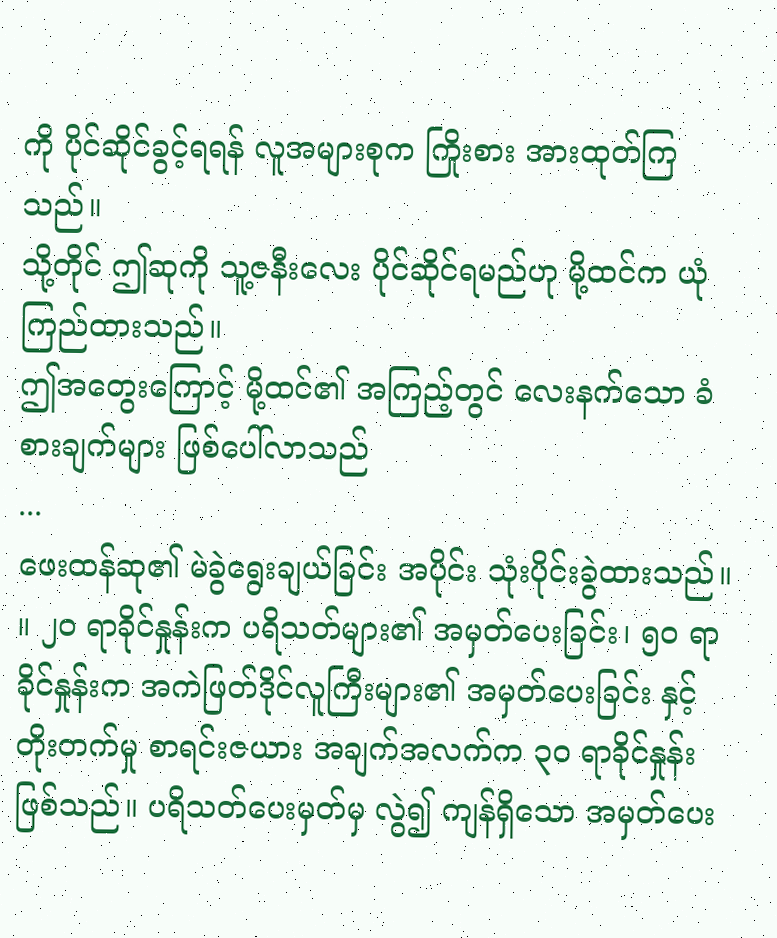ကို ပိုင်ဆိုင်ခွင့်ရရန် လူအများစုက ကြိုးစား အားထုတ်ကြသည်။
သို့တိုင် ဤဆုကို သူ့ဇနီးလေး ပိုင်ဆိုင်ရမည်ဟု မို့ထင်က ယုံကြည်ထားသည်။
ဤအတွေးကြောင့် မို့ထင်၏ အကြည့်တွင် လေးနက်သော ခံစားချက်များ ဖြစ်ပေါ်လာသည်
...
ဖေးထန်ဆု၏ မဲခွဲရွေးချယ်ခြင်း အပိုင်း သုံးပိုင်းခွဲထားသည်။ ။ ၂၀ ရာခိုင်နှုန်းက ပရိသတ်များ၏ အမှတ်ပေးခြင်း၊ ၅၀ ရာခိုင်နှုန်းက အကဲဖြတ်ဒိုင်လူကြီးများ၏ အမှတ်ပေးခြင်း နှင့် တိုးတက်မှု စာရင်းဇယား အချက်အလက်က ၃၀ ရာခိုင်နှုန်း ဖြစ်သည်။ ပရိသတ်ပေးမှတ်မှ လွဲ၍ ကျန်ရှိသော အမှတ်ပေး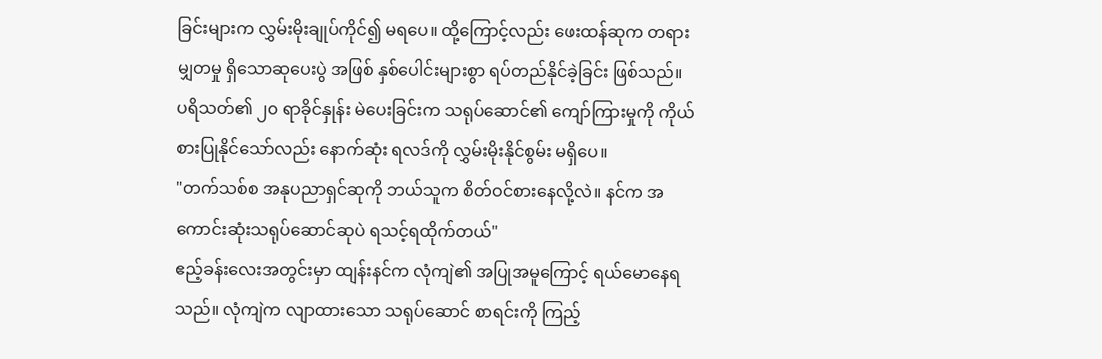ခြင်းများက လွှမ်းမိုးချုပ်ကိုင်၍ မရပေ။ ထို့ကြောင့်လည်း ဖေးထန်ဆုက တရားမျှတမှု ရှိသောဆုပေးပွဲ အဖြစ် နှစ်ပေါင်းများစွာ ရပ်တည်နိုင်ခဲ့ခြင်း ဖြစ်သည်။
ပရိသတ်၏ ၂၀ ရာခိုင်နှုန်း မဲပေးခြင်းက သရုပ်ဆောင်၏ ကျော်ကြားမှုကို ကိုယ်စားပြုနိုင်သော်လည်း နောက်ဆုံး ရလဒ်ကို လွှမ်းမိုးနိုင်စွမ်း မရှိပေ။
"တက်သစ်စ အနုပညာရှင်ဆုကို ဘယ်သူက စိတ်ဝင်စားနေလို့လဲ။ နင်က အကောင်းဆုံးသရုပ်ဆောင်ဆုပဲ ရသင့်ရထိုက်တယ်"
ဧည့်ခန်းလေးအတွင်းမှာ ထျန်းနင်က လုံကျဲ၏ အပြုအမူကြောင့် ရယ်မောနေရသည်။ လုံကျဲက လျာထားသော သရုပ်ဆောင် စာရင်းကို ကြည့်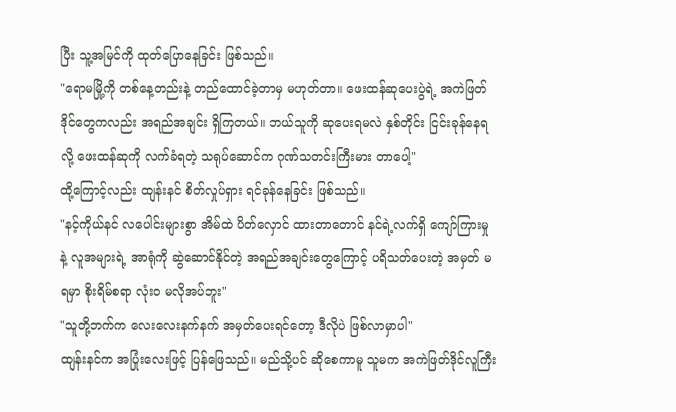ပြီး သူ့အမြင်ကို ထုတ်ပြောနေခြင်း ဖြစ်သည်။
"ရောမမြို့ကို တစ်နေ့တည်းနဲ့ တည်ထောင်ခဲ့တာမှ မဟုတ်တာ။ ဖေးထန်ဆုပေးပွဲရဲ့ အကဲဖြတ်ဒိုင်တွေကလည်း အရည်အချင်း ရှိကြတယ်။ ဘယ်သူကို ဆုပေးရမလဲ နှစ်တိုင်း ငြင်းခုန်နေရလို့ ဖေးထန်ဆုကို လက်ခံရတဲ့ သရုပ်ဆောင်က ဂုဏ်သတင်းကြီးမား တာပေါ့"
ထို့ကြောင့်လည်း ထျန်းနင် စိတ်လှုပ်ရှား ရင်ခုန်နေခြင်း ဖြစ်သည်။
"နင့်ကိုယ်နင် လပေါင်းများစွာ အိမ်ထဲ ပိတ်လှောင် ထားတာတောင် နင်ရဲ့လက်ရှိ ကျော်ကြားမှု နဲ့ လူအများရဲ့ အာရုံကို ဆွဲဆောင်နိုင်တဲ့ အရည်အချင်းတွေကြောင့် ပရိသတ်ပေးတဲ့ အမှတ် မရမှာ စိုးရိမ်စရာ လုံးဝ မလိုအပ်ဘူး"
"သူတို့ဘက်က လေးလေးနက်နက် အမှတ်ပေးရင်တော့ ဒီလိုပဲ ဖြစ်လာမှာပါ"
ထျန်းနင်က အပြုံးလေးဖြင့် ပြန်ဖြေသည်။ မည်သို့ပင် ဆိုစေကာမူ သူမက အကဲဖြတ်ဒိုင်လူကြီး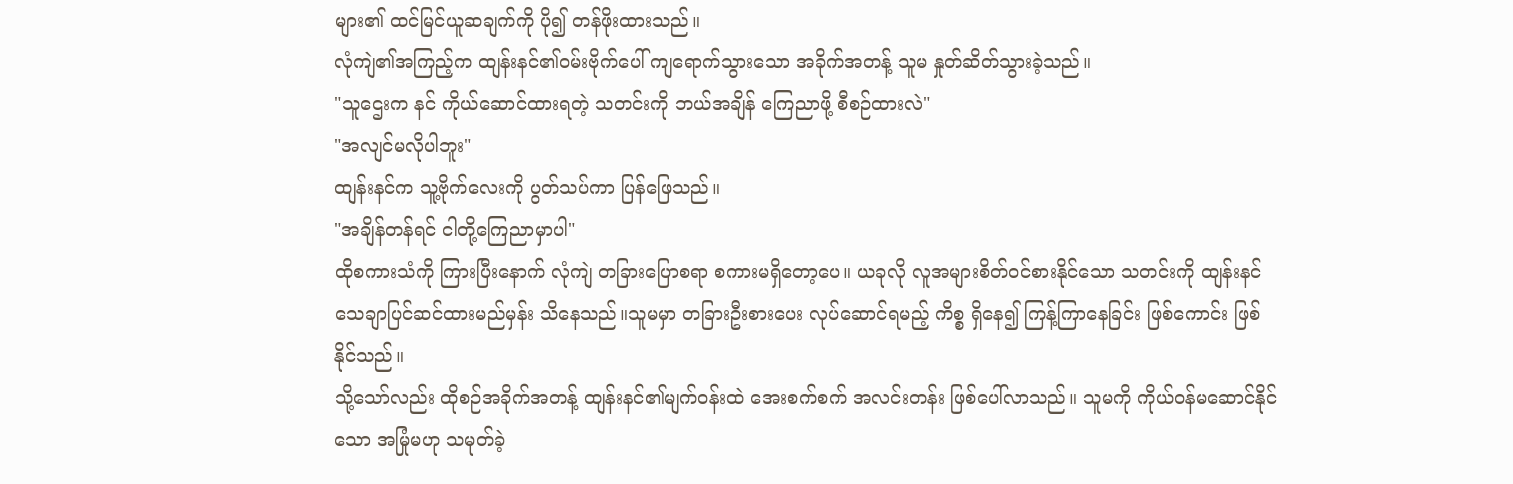များ၏ ထင်မြင်ယူဆချက်ကို ပို၍ တန်ဖိုးထားသည်။
လုံကျဲ၏အကြည့်က ထျန်းနင်၏ဝမ်းဗိုက်ပေါ် ကျရောက်သွားသော အခိုက်အတန့် သူမ နှုတ်ဆိတ်သွားခဲ့သည်။
"သူဌေးက နင် ကိုယ်ဆောင်ထားရတဲ့ သတင်းကို ဘယ်အချိန် ကြေညာဖို့ စီစဉ်ထားလဲ"
"အလျင်မလိုပါဘူး"
ထျန်းနင်က သူ့ဗိုက်လေးကို ပွတ်သပ်ကာ ပြန်ဖြေသည်။
"အချိန်တန်ရင် ငါတို့ကြေညာမှာပါ"
ထိုစကားသံကို ကြားပြီးနောက် လုံကျဲ တခြားပြောစရာ စကားမရှိတော့ပေ။ ယခုလို လူအများစိတ်ဝင်စားနိုင်သော သတင်းကို ထျန်းနင် သေချာပြင်ဆင်ထားမည်မှန်း သိနေသည်။သူမမှာ တခြားဦးစားပေး လုပ်ဆောင်ရမည့် ကိစ္စ ရှိနေ၍ ကြန့်ကြာနေခြင်း ဖြစ်ကောင်း ဖြစ်နိုင်သည်။
သို့သော်လည်း ထိုစဉ်အခိုက်အတန့် ထျန်းနင်၏မျက်ဝန်းထဲ အေးစက်စက် အလင်းတန်း ဖြစ်ပေါ်လာသည်။ သူမကို ကိုယ်ဝန်မဆောင်နိုင်သော အမြုံမဟု သမုတ်ခဲ့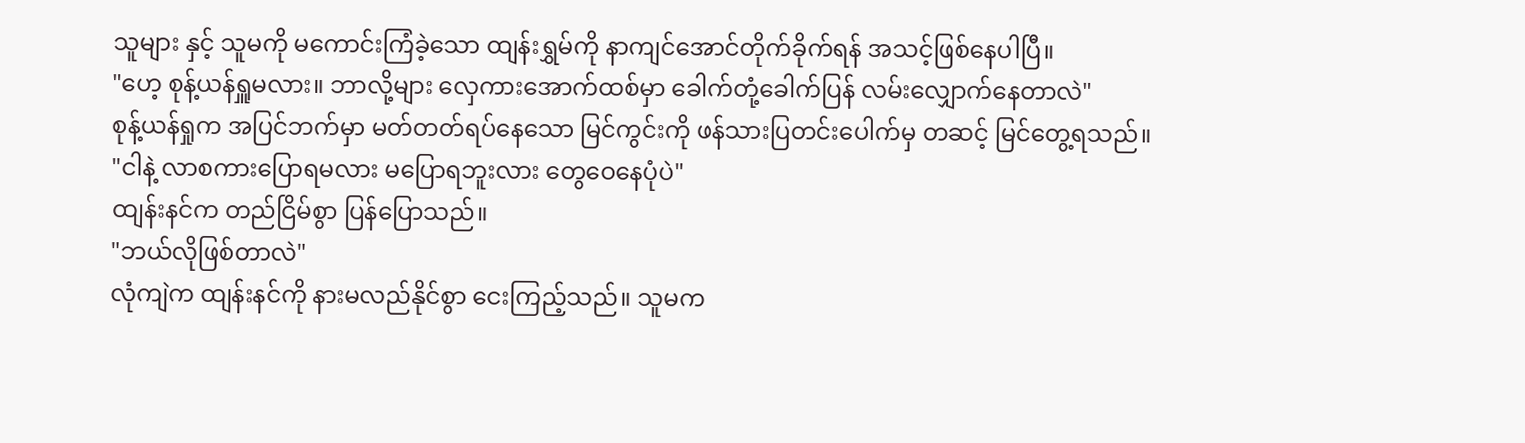သူများ နှင့် သူမကို မကောင်းကြံခဲ့သော ထျန်းရွှမ်ကို နာကျင်အောင်တိုက်ခိုက်ရန် အသင့်ဖြစ်နေပါပြီ။
"ဟေ့ စုန့်ယန်ရှူမလား။ ဘာလို့များ လှေကားအောက်ထစ်မှာ ခေါက်တုံ့ခေါက်ပြန် လမ်းလျှောက်နေတာလဲ"
စုန့်ယန်ရှုက အပြင်ဘက်မှာ မတ်တတ်ရပ်နေသော မြင်ကွင်းကို ဖန်သားပြတင်းပေါက်မှ တဆင့် မြင်တွေ့ရသည်။
"ငါနဲ့ လာစကားပြောရမလား မပြောရဘူးလား တွေဝေနေပုံပဲ"
ထျန်းနင်က တည်ငြိမ်စွာ ပြန်ပြောသည်။
"ဘယ်လိုဖြစ်တာလဲ"
လုံကျဲက ထျန်းနင်ကို နားမလည်နိုင်စွာ ငေးကြည့်သည်။ သူမက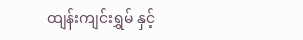ထျန်းကျင်းရွှမ် နှင့်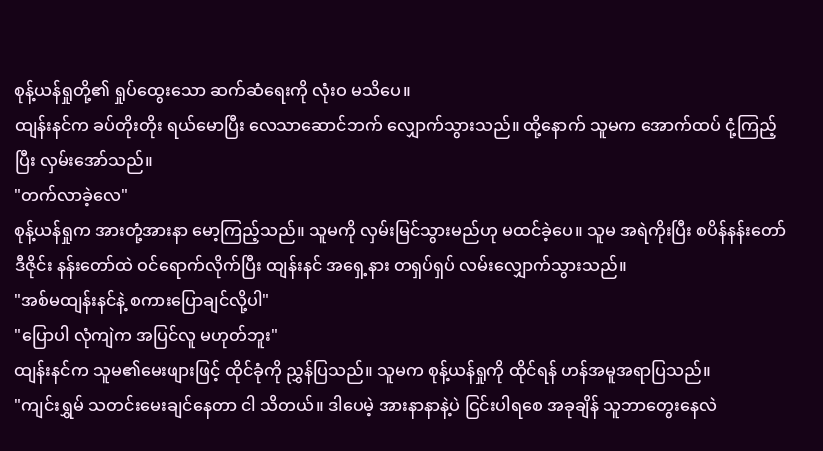စုန့်ယန်ရှုတို့၏ ရှုပ်ထွေးသော ဆက်ဆံရေးကို လုံးဝ မသိပေ။
ထျန်းနင်က ခပ်တိုးတိုး ရယ်မောပြီး လေသာဆောင်ဘက် လျှောက်သွားသည်။ ထို့နောက် သူမက အောက်ထပ် ငုံ့ကြည့်ပြီး လှမ်းအော်သည်။
"တက်လာခဲ့လေ"
စုန့်ယန်ရှုက အားတုံ့အားနာ မော့ကြည့်သည်။ သူမကို လှမ်းမြင်သွားမည်ဟု မထင်ခဲ့ပေ။ သူမ အရဲကိုးပြီး စပိန်နန်းတော် ဒီဇိုင်း နန်းတော်ထဲ ဝင်ရောက်လိုက်ပြီး ထျန်းနင် အရှေ့နား တရှပ်ရှပ် လမ်းလျှောက်သွားသည်။
"အစ်မထျန်းနင်နဲ့ စကားပြောချင်လို့ပါ"
"ပြောပါ လုံကျဲက အပြင်လူ မဟုတ်ဘူး"
ထျန်းနင်က သူမ၏မေးဖျားဖြင့် ထိုင်ခုံကို ညွှန်ပြသည်။ သူမက စုန့်ယန်ရှုကို ထိုင်ရန် ဟန်အမူအရာပြသည်။
"ကျင်းရွှမ် သတင်းမေးချင်နေတာ ငါ သိတယ်။ ဒါပေမဲ့ အားနာနာနဲ့ပဲ ငြင်းပါရစေ အခုချိန် သူဘာတွေးနေလဲ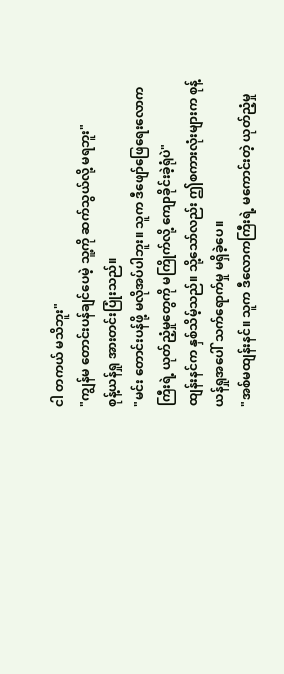ငါ တကယ် မသိဘူး"
"ကျွန်မ တောင်းပန်ချင်ပေမဲ့ သူ့ကို ဆက်သွယ်လို့ မရဘူး"
စုန့်ယန်ရှု အားတင်းပြုံးသည်။
"မင်း တောင်းပန်ဖို့ မလိုအပ်ပါဘူး။ သူက ဒီဖျော်ဖြေရေးလောကကြီးရဲ့ ယုတ်ညံ့မှုတွေကို မကြိုက်လို့ ကျောခိုင်းခဲ့ရုံပဲ"
ထျန်းနင်က နှစ်သိမ့်သည်။ သို့သော်လည်း ဤစကားလုံးများက စုန့်ယန်ရှုအပေါ် သက်ရောက်မှု မရှိခဲ့ပေ။
"အစ်မထျန်းနင်။ သူက ဒီလောကကြီးရဲ့ မကောင်းတဲ့ ယုတ်ညံ့မှု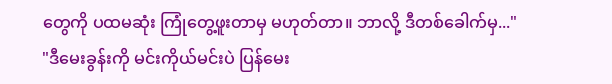တွေကို ပထမဆုံး ကြုံတွေ့ဖူးတာမှ မဟုတ်တာ။ ဘာလို့ ဒီတစ်ခေါက်မှ..."
"ဒီမေးခွန်းကို မင်းကိုယ်မင်းပဲ ပြန်မေး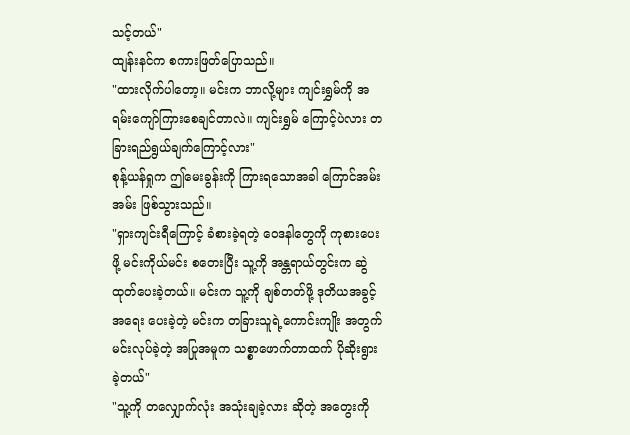သင့်တယ်"
ထျန်းနင်က စကားဖြတ်ပြောသည်။
"ထားလိုက်ပါတော့။ မင်းက ဘာလို့များ ကျင်းရွှမ်ကို အရမ်းကျော်ကြားစေချင်တာလဲ။ ကျင်းရွှမ် ကြောင့်ပဲလား တခြားရည်ရွယ်ချက်ကြောင့်လား"
စုန့်ယန်ရှုက ဤမေးခွန်းကို ကြားရသောအခါ ကြောင်အမ်းအမ်း ဖြစ်သွားသည်။
"ရှားကျင်းရီကြောင့် ခံစားခဲ့ရတဲ့ ဝေဒနါတွေကို ကုစားပေးဖို့ မင်းကိုယ်မင်း စတေးပြီး သူ့ကို အန္တရာယ်တွင်းက ဆွဲထုတ်ပေးခဲ့တယ်။ မင်းက သူ့ကို ချစ်တတ်ဖို့ ဒုတိယအခွင့်အရေး ပေးခဲ့တဲ့ မင်းက တခြားသူရဲ့ကောင်းကျိုး အတွက် မင်းလုပ်ခဲ့တဲ့ အပြုအမူက သစ္စာဖောက်တာထက် ပိုဆိုးရွားခဲ့တယ်"
"သူ့ကို တလျှောက်လုံး အသုံးချခဲ့လား ဆိုတဲ့ အတွေးကို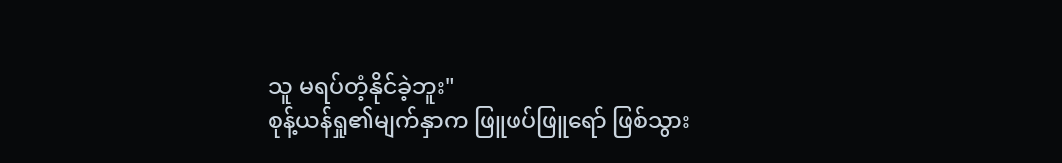သူ မရပ်တံ့နိုင်ခဲ့ဘူး"
စုန့်ယန်ရှု၏မျက်နှာက ဖြူဖပ်ဖြူရော် ဖြစ်သွား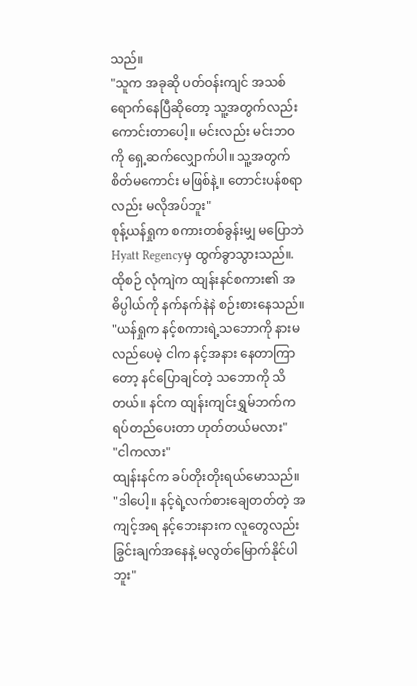သည်။
"သူက အခုဆို ပတ်ဝန်းကျင် အသစ် ရောက်နေပြီဆိုတော့ သူ့အတွက်လည်း ကောင်းတာပေါ့။ မင်းလည်း မင်းဘဝကို ရှေ့ဆက်လျှောက်ပါ။ သူ့အတွက် စိတ်မကောင်း မဖြစ်နဲ့။ တောင်းပန်စရာလည်း မလိုအပ်ဘူး"
စုန့်ယန်ရှုက စကားတစ်ခွန်းမျှ မပြောဘဲ Hyatt Regencyမှ ထွက်ခွာသွားသည်။.
ထိုစဉ် လုံကျဲက ထျန်းနင်စကား၏ အဓိပ္ပါယ်ကို နက်နက်နဲနဲ စဉ်းစားနေသည်။
"ယန်ရှုက နင့်စကားရဲ့သဘောကို နားမလည်ပေမဲ့ ငါက နင့်အနား နေတာကြာတော့ နင်ပြောချင်တဲ့ သဘောကို သိတယ်။ နင်က ထျန်းကျင်းရွှမ်ဘက်က ရပ်တည်ပေးတာ ဟုတ်တယ်မလား"
"ငါကလား"
ထျန်းနင်က ခပ်တိုးတိုးရယ်မောသည်။
"ဒါပေါ့။ နင့်ရဲ့လက်စားချေတတ်တဲ့ အကျင့်အရ နင့်ဘေးနားက လူတွေလည်း ခြွင်းချက်အနေနဲ့ မလွတ်မြောက်နိုင်ပါဘူး"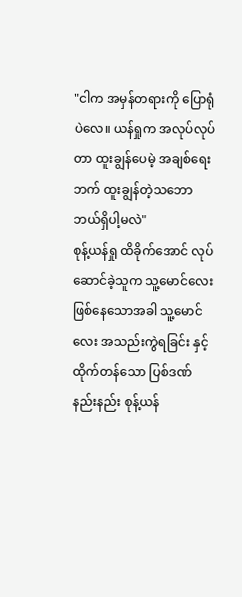"ငါက အမှန်တရားကို ပြောရုံပဲလေ။ ယန်ရှုက အလုပ်လုပ်တာ ထူးချွန်ပေမဲ့ အချစ်ရေးဘက် ထူးချွန်တဲ့သဘော ဘယ်ရှိပါ့မလဲ"
စုန့်ယန်ရှု ထိခိုက်အောင် လုပ်ဆောင်ခဲ့သူက သူ့မောင်လေး ဖြစ်နေသောအခါ သူ့မောင်လေး အသည်းကွဲရခြင်း နှင့်ထိုက်တန်သော ပြစ်ဒဏ်နည်းနည်း စုန့်ယန်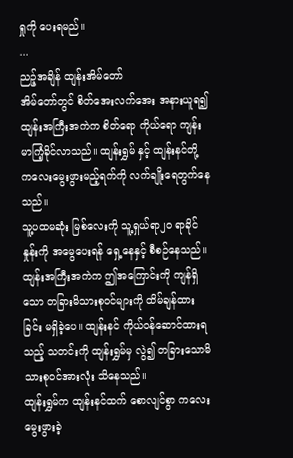ရှုကို ပေးရမည်။
...
ညဉ့်အချိန် ထျန်းအိမ်တော်
အိမ်တော်တွင် စိတ်အေးလက်အေး အနားယူရ၍ ထျန်းအကြီးအကဲက စိတ်ရော ကိုယ်ရော ကျန်းမာကြံ့ခိုင်လာသည်။ ထျန်းရွှမ် နှင့် ထျန်းနင်တို့ ကလေးမွေးဖွားမည့်ရက်ကို လက်ချိုးရေတွက်နေသည်။
သူ့ပထမဆုံး မြစ်လေးကို သူ့ရှယ်ရာ၂၀ ရာခိုင်နှုန်းကို အမွေပေးရန် ရှေ့နေနှင့် စီစဉ်နေသည်။
ထျန်းအကြီးအကဲက ဤအကြောင်းကို ကျန်ရှိသော တခြားမိသားစုဝင်များကို ထိမ်ချန်ထားခြင်း မရှိခဲ့ပေ။ ထျန်းနင် ကိုယ်ဝန်ဆောင်ထားရသည့် သတင်းကို ထျန်းရွှမ်မှ လွဲ၍ တခြားသောမိသားစုဝင်အားလုံး သိနေသည်။
ထျန်းရွှမ်က ထျန်းနင်ထက် စောလျင်စွာ ကလေးမွေးဖွားခဲ့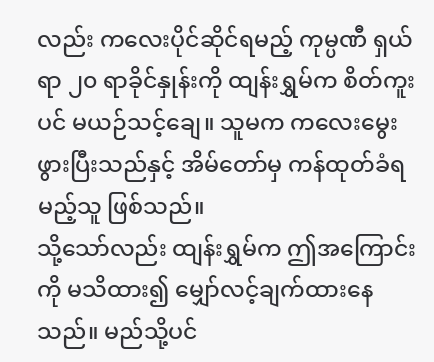လည်း ကလေးပိုင်ဆိုင်ရမည့် ကုမ္ပဏီ ရှယ်ရာ ၂၀ ရာခိုင်နှုန်းကို ထျန်းရွှမ်က စိတ်ကူးပင် မယဉ်သင့်ချေ။ သူမက ကလေးမွေးဖွားပြီးသည်နှင့် အိမ်တော်မှ ကန်ထုတ်ခံရမည့်သူ ဖြစ်သည်။
သို့သော်လည်း ထျန်းရွှမ်က ဤအကြောင်းကို မသိထား၍ မျှော်လင့်ချက်ထားနေသည်။ မည်သို့ပင်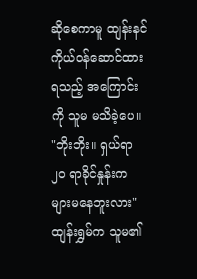ဆိုစေကာမူ ထျန်းနင် ကိုယ်ဝန်ဆောင်ထားရသည့် အကြောင်းကို သူမ မသိခဲ့ပေ။
"ဘိုးဘိုး။ ရှယ်ရာ ၂၀ ရာခိုင်နှုန်းက များမနေဘူးလား"
ထျန်းရွှမ်က သူမ၏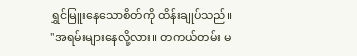ရွှင်မြူးနေသောစိတ်ကို ထိန်းချုပ်သည်။
"အရမ်းများနေလို့လား။ တကယ်တမ်း မ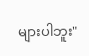များပါဘူး"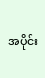အပိုင်း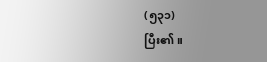(၅၃၁)
ပြီး၏။